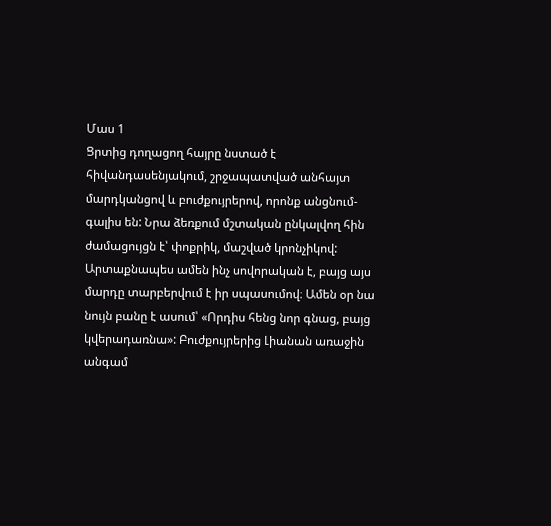Մաս 1
Ցրտից դողացող հայրը նստած է հիվանդասենյակում, շրջապատված անհայտ մարդկանցով և բուժքույրերով, որոնք անցնում-գալիս են: Նրա ձեռքում մշտական ընկալվող հին ժամացույցն է՝ փոքրիկ, մաշված կրոնչիկով: Արտաքնապես ամեն ինչ սովորական է, բայց այս մարդը տարբերվում է իր սպասումով։ Ամեն օր նա նույն բանը է ասում՝ «Որդիս հենց նոր գնաց, բայց կվերադառնա»: Բուժքույրերից Լիանան առաջին անգամ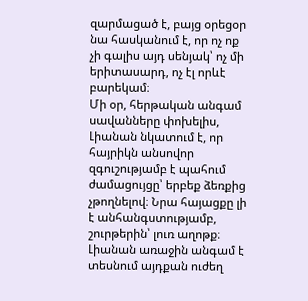զարմացած է, բայց օրեցօր նա հասկանում է, որ ոչ ոք չի գալիս այդ սենյակ՝ ոչ մի երիտասարդ, ոչ էլ որևէ բարեկամ։
Մի օր, հերթական անգամ սավանները փոխելիս, Լիանան նկատում է, որ հայրիկն անսովոր զգուշությամբ է պահում ժամացույցը՝ երբեք ձեռքից չթողնելով։ Նրա հայացքը լի է անհանգստությամբ, շուրթերին՝ լուռ աղոթք։ Լիանան առաջին անգամ է տեսնում այդքան ուժեղ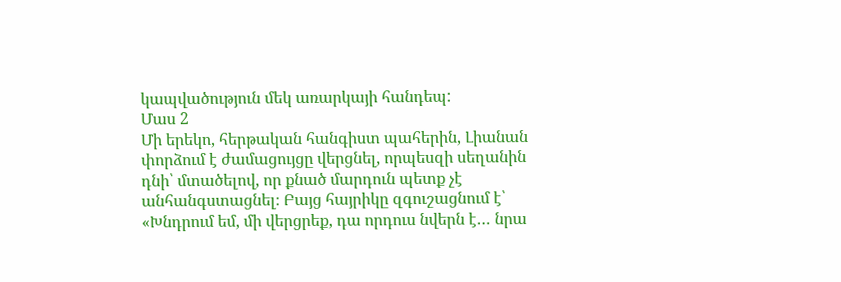կապվածություն մեկ առարկայի հանդեպ:
Մաս 2
Մի երեկո, հերթական հանգիստ պահերին, Լիանան փորձում է ժամացույցը վերցնել, որպեսզի սեղանին դնի՝ մտածելով, որ քնած մարդուն պետք չէ անհանգստացնել։ Բայց հայրիկը զգուշացնում է՝ «Խնդրում եմ, մի վերցրեք, դա որդուս նվերն է… նրա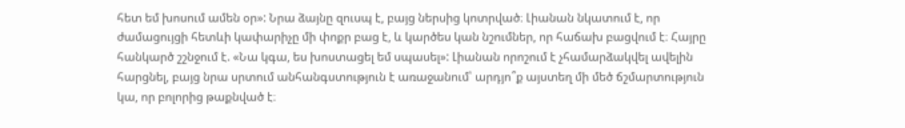հետ եմ խոսում ամեն օր»: Նրա ձայնը զուսպ է, բայց ներսից կոտրված։ Լիանան նկատում է, որ ժամացույցի հետևի կափարիչը մի փոքր բաց է, և կարծես կան նշումներ, որ հաճախ բացվում է։ Հայրը հանկարծ շշնջում է. «Նա կգա, ես խոստացել եմ սպասել»: Լիանան որոշում է չհամարձակվել ավելին հարցնել, բայց նրա սրտում անհանգստություն է առաջանում՝ արդյո՞ք այստեղ մի մեծ ճշմարտություն կա, որ բոլորից թաքնված է։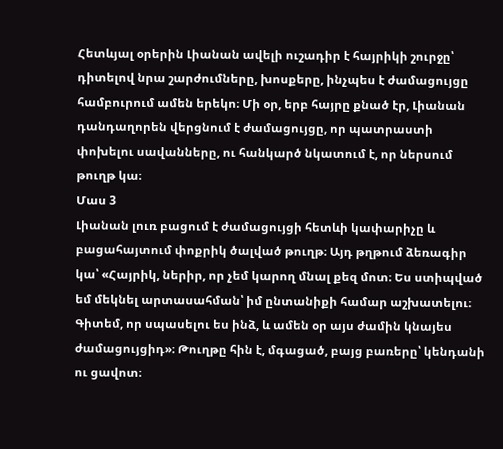Հետևյալ օրերին Լիանան ավելի ուշադիր է հայրիկի շուրջը՝ դիտելով նրա շարժումները, խոսքերը, ինչպես է ժամացույցը համբուրում ամեն երեկո։ Մի օր, երբ հայրը քնած էր, Լիանան դանդաղորեն վերցնում է ժամացույցը, որ պատրաստի փոխելու սավանները, ու հանկարծ նկատում է, որ ներսում թուղթ կա։
Մաս 3
Լիանան լուռ բացում է ժամացույցի հետևի կափարիչը և բացահայտում փոքրիկ ծալված թուղթ։ Այդ թղթում ձեռագիր կա՝ «Հայրիկ, ներիր, որ չեմ կարող մնալ քեզ մոտ։ Ես ստիպված եմ մեկնել արտասահման՝ իմ ընտանիքի համար աշխատելու։ Գիտեմ, որ սպասելու ես ինձ, և ամեն օր այս ժամին կնայես ժամացույցիդ»։ Թուղթը հին է, մգացած, բայց բառերը՝ կենդանի ու ցավոտ։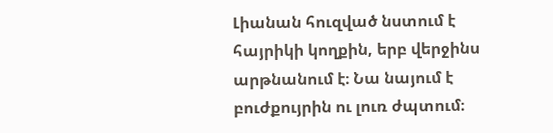Լիանան հուզված նստում է հայրիկի կողքին, երբ վերջինս արթնանում է։ Նա նայում է բուժքույրին ու լուռ ժպտում։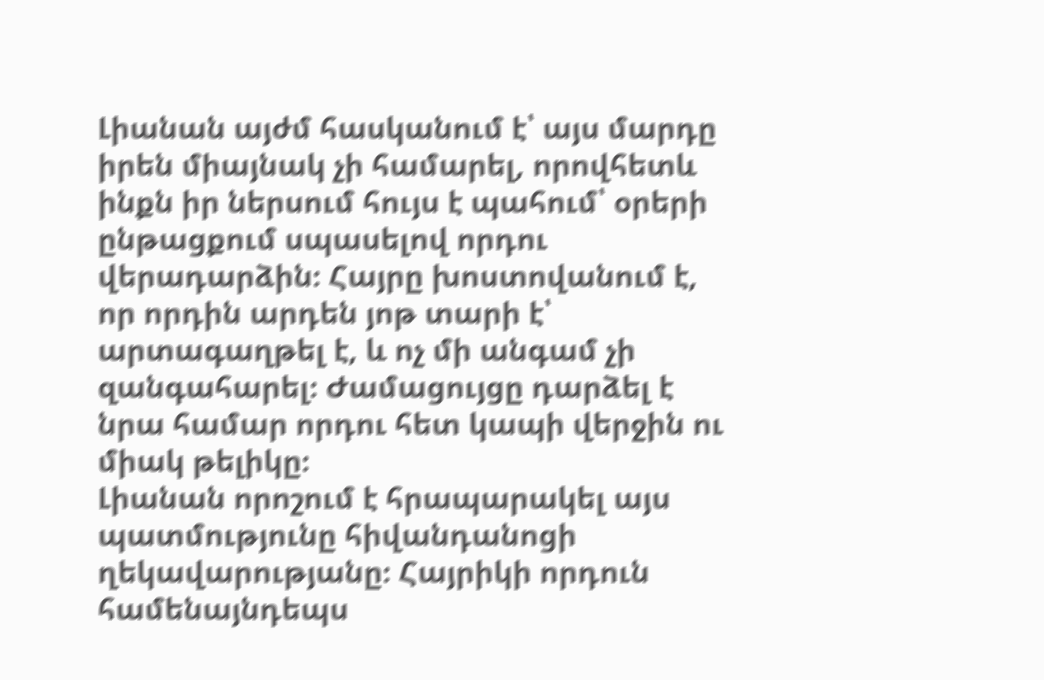Լիանան այժմ հասկանում է՝ այս մարդը իրեն միայնակ չի համարել, որովհետև ինքն իր ներսում հույս է պահում՝ օրերի ընթացքում սպասելով որդու վերադարձին։ Հայրը խոստովանում է, որ որդին արդեն յոթ տարի է՝ արտագաղթել է, և ոչ մի անգամ չի զանգահարել։ Ժամացույցը դարձել է նրա համար որդու հետ կապի վերջին ու միակ թելիկը։
Լիանան որոշում է հրապարակել այս պատմությունը հիվանդանոցի ղեկավարությանը։ Հայրիկի որդուն համենայնդեպս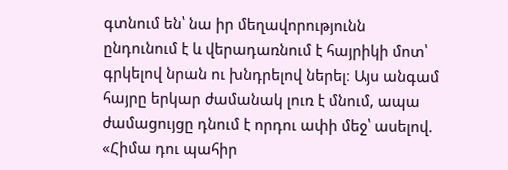գտնում են՝ նա իր մեղավորությունն ընդունում է և վերադառնում է հայրիկի մոտ՝ գրկելով նրան ու խնդրելով ներել։ Այս անգամ հայրը երկար ժամանակ լուռ է մնում, ապա ժամացույցը դնում է որդու ափի մեջ՝ ասելով. «Հիմա դու պահիր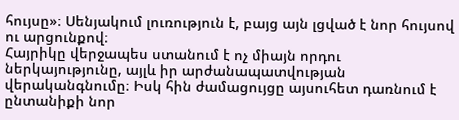հույսը»։ Սենյակում լուռություն է, բայց այն լցված է նոր հույսով ու արցունքով։
Հայրիկը վերջապես ստանում է ոչ միայն որդու ներկայությունը, այլև իր արժանապատվության վերականգնումը։ Իսկ հին ժամացույցը այսուհետ դառնում է ընտանիքի նոր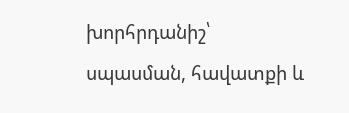խորհրդանիշ՝ սպասման, հավատքի և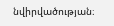նվիրվածության։